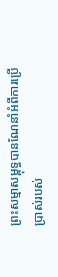ព្រះសម្មាសម្ពុទ្ធបានណែនាំអំពីការប្រើប្រាស់របស់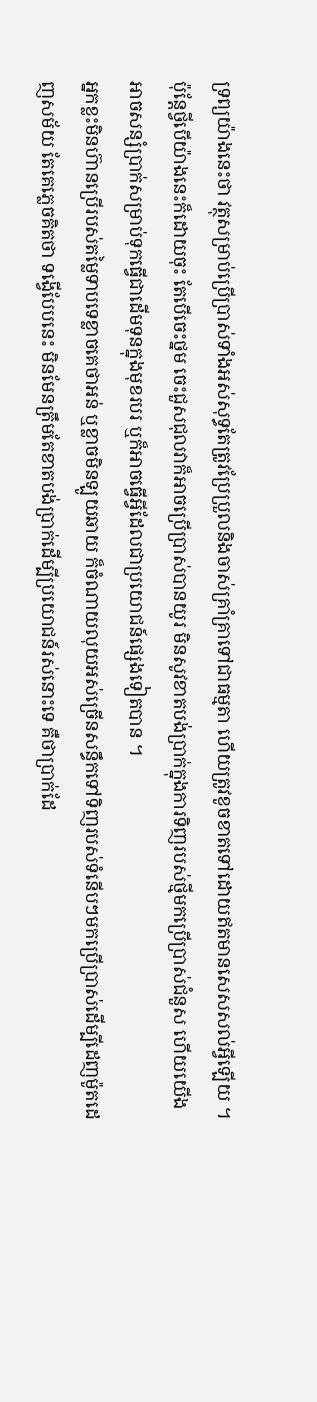ទ្រព្យយ៉ាងនេះថា វត្ថុសម្រាប់ប្រើប្រាស់ទាំងអស់សុទ្ធតែត្រូវប្រែប្រួលនិងចាស់គ្រាំគ្រាទៅជាធម្មតា ហើយត្រូវខូចខាតទៅដោយឥតមានសេសសល់អ្វីឡើយ ។
ប៉ុន្តែថ្វីបើយ៉ាងនេះក៏ដោយចុះ តែបើចេះថ្នម ចេះជួសជុលវាក៏អាចប្រើប្រាស់បានយូរ មិនសូវខាតបង់ប្រាក់ក្នុងការទិញរបស់ថ្មីមកប្រើប្រាស់ជំនួស ហើយយើងអាចសន្សំប្រាក់សម្រាប់ទុកធ្វើជាដើមទុនក្នុងមុខរបរ ឬក៏អាចធ្វើអ្វីដែលជាប្រយោជន៍ផ្សេងទៀតបាន ។
អ្នកខ្លះមិនហ៊ានប្រើរបស់តម្លៃទាបទេខ្លាចគេថាអន់ ឬខ្លាចមិនឡូយឆាយ ក៏ចំណាយលុយអស់ច្រើនសន្ធឹកទៅទិញរបស់ទំនើបៗមកប្រើប្រាស់ដើម្បីដេញម៉ូតដេញសម័យ តែគេភ្លេចគិតថា ទង្វើបែបនេះ មិនមែនត្រឹមតែខាតបង់ប្រាក់ដើម្បីប្រយោជន៍រស់នោះទេ គឺថាប្រាក់ដែ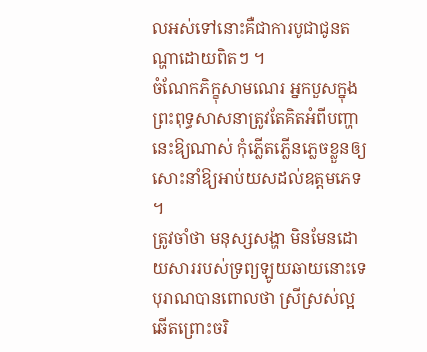លអស់ទៅនោះគឺជាការបូជាជូនតណ្ហាដោយពិតៗ ។
ចំណែកភិក្ខុសាមណេរ អ្នកបួសក្នុងព្រះពុទ្ធសាសនាត្រូវតែគិតអំពីបញ្ហានេះឱ្យណាស់ កុំភ្លើតភ្លើនភ្លេចខ្លួនឲ្យសោះនាំឱ្យអាប់យសដល់ឧត្តមភេទ ។
ត្រូវចាំថា មនុស្សសង្ហា មិនមែនដោយសាររបស់ទ្រព្យឡូយឆាយនោះទេ បុរាណបានពោលថា ស្រីស្រស់ល្អឆើតព្រោះចរិ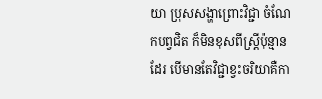យា ប្រុសសង្ហាព្រោះវិជ្ជា ចំណែកបព្វជិត ក៏មិនខុសពីស្ត្រីប៉ុន្មានដែរ បើមានតែវិជ្ជាខ្វះចរិយាគឺកា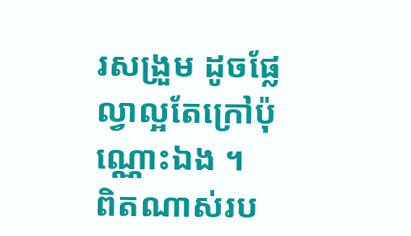រសង្រួម ដូចផ្លែល្វាល្អតែក្រៅប៉ុណ្ណោះឯង ។
ពិតណាស់រប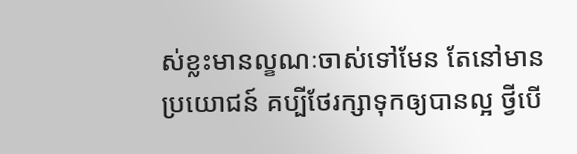ស់ខ្លះមានល្ខណៈចាស់ទៅមែន តែនៅមានប្រយោជន៍ គប្បីថែរក្សាទុកឲ្យបានល្អ ថ្វីបើ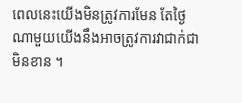ពេលនេះយើងមិនត្រូវការមែន តែថ្ងៃណាមួយយើងនឹងអាចត្រូវការវាជាក់ជាមិនខាន ។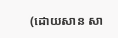(ដោយសាន សា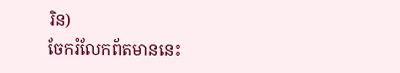រិន)
ចែករំលែកព័តមាននេះ